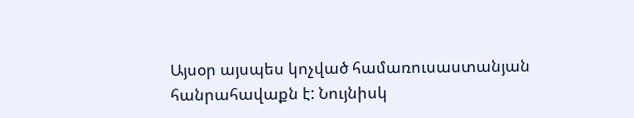Այսօր այսպես կոչված համառուսաստանյան հանրահավաքն է: Նույնիսկ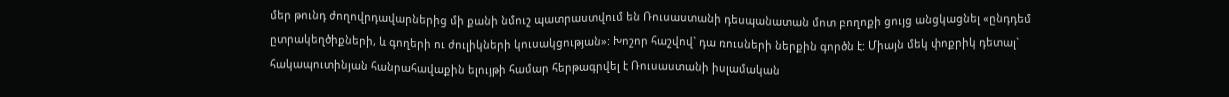մեր թունդ ժողովրդավարներից մի քանի նմուշ պատրաստվում են Ռուսաստանի դեսպանատան մոտ բողոքի ցույց անցկացնել «ընդդեմ ըտրակեղծիքների, և գողերի ու ժուլիկների կուսակցության»: Խոշոր հաշվով` դա ռուսների ներքին գործն է: Միայն մեկ փոքրիկ դետալ` հակապուտինյան հանրահավաքին ելույթի համար հերթագրվել է Ռուսաստանի իսլամական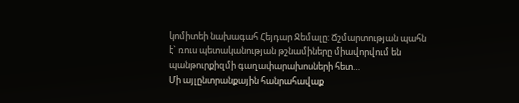կոմիտեի նախագահ Հեյդար Ջեմալը: Ճշմարտության պահն է` ռուս պետականության թշնամիները միավորվում են պանթուրքիզմի գաղափարախոսների հետ…
Մի այլընտրանքային հանրահավաք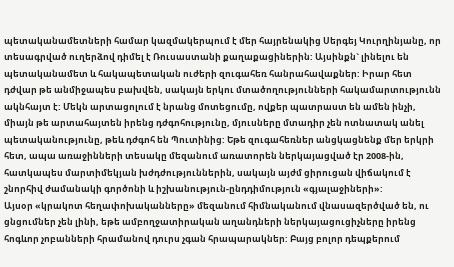պետականամետների համար կազմակերպում է մեր հայրենակից Սերգեյ Կուրղինյանը, որ տեսագրված ուղերձով դիմել է Ռուսաստանի քաղաքացիներին: Այսինքն` լինելու են պետականամետ և հակապետական ուժերի զուգահեռ հանրահավաքներ: Իրար հետ դժվար թե անմիջապես բախվեն, սակայն երկու մտածողությունների հակամարտությունն ակնհայտ է: Մեկն արտացոլում է նրանց մոտեցումը, ովքեր պատրաստ են ամեն ինչի, միայն թե արտահայտեն իրենց դժգոհությունը, մյուսները մտադիր չեն ոտնատակ անել պետականությունը, թեև դժգոհ են Պուտինից: Եթե զուգահեռներ անցկացնենք մեր երկրի հետ, ապա առաջինների տեսակը մեզանում առատորեն ներկայացված էր 2008-ին, հատկապես մարտիմեկյան խժդժություններին, սակայն այժմ ցիրուցան վիճակում է շնորհիվ ժամանակի գործոնի և իշխանություն-ընդդիմություն «գյալաջիների»:
Այսօր «կրակոտ հեղափոխականները» մեզանում հիմնականում վնասազերծված են, ու ցնցումներ չեն լինի, եթե ամբողջատիրական աղանդների ներկայացուցիչները իրենց հոգևոր չոբանների հրամանով դուրս չգան հրապարակներ: Բայց բոլոր դեպքերում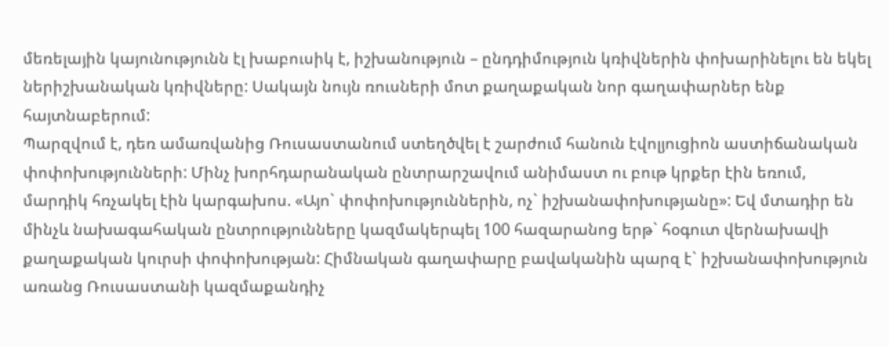մեռելային կայունությունն էլ խաբուսիկ է, իշխանություն – ընդդիմություն կռիվներին փոխարինելու են եկել ներիշխանական կռիվները: Սակայն նույն ռուսների մոտ քաղաքական նոր գաղափարներ ենք հայտնաբերում:
Պարզվում է, դեռ ամառվանից Ռուսաստանում ստեղծվել է շարժում հանուն էվոլյուցիոն աստիճանական փոփոխությունների: Մինչ խորհդարանական ընտրարշավում անիմաստ ու բութ կրքեր էին եռում, մարդիկ հռչակել էին կարգախոս. «Այո` փոփոխություններին, ոչ` իշխանափոխությանը»: Եվ մտադիր են մինչև նախագահական ընտրությունները կազմակերպել 100 հազարանոց երթ` հօգուտ վերնախավի քաղաքական կուրսի փոփոխության: Հիմնական գաղափարը բավականին պարզ է` իշխանափոխություն առանց Ռուսաստանի կազմաքանդիչ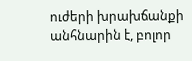ուժերի խրախճանքի անհնարին է, բոլոր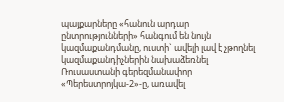պայքարները «հանուն արդար ընտրությունների» հանգում են նույն կազմաքանդմանը, ուստի` ավելի լավ է չթողնել կազմաքանդիչներին նախաձեռնել Ռուսաստանի գերեզմանափոր «Պերեստրոյկա-2»-ը, առավել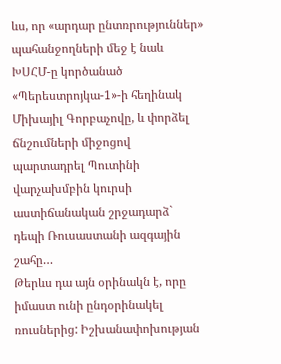ևս, որ «արդար ընտռրություններ» պահանջողների մեջ է նաև ԽՍՀՄ-ը կործանած «Պերեստրոյկա-1»-ի հեղինակ Միխայիլ Գորբաչովը, և փորձել ճնշումների միջոցով պարտադրել Պուտինի վարչախմբին կուրսի աստիճանական շրջադարձ` դեպի Ռուսաստանի ազգային շահը…
Թերևս դա այն օրինակն է, որը իմաստ ունի ընդօրինակել ռուսներից: Իշխանափոխության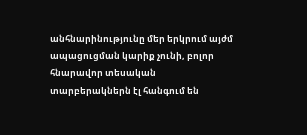անհնարինությունը մեր երկրում այժմ ապացուցման կարիք չունի, բոլոր հնարավոր տեսական տարբերակներն էլ հանգում են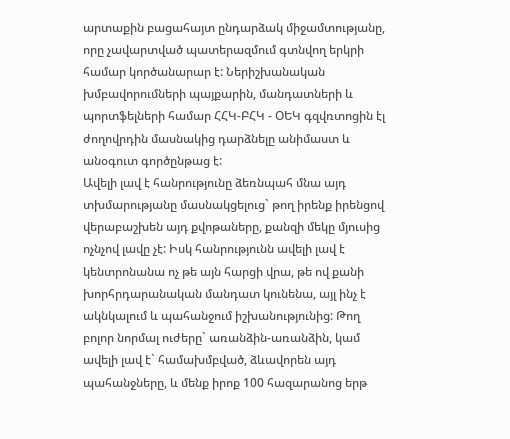արտաքին բացահայտ ընդարձակ միջամտությանը, որը չավարտված պատերազմում գտնվող երկրի համար կործանարար է: Ներիշխանական խմբավորումների պայքարին, մանդատների և պորտֆելների համար ՀՀԿ-ԲՀԿ - ՕԵԿ գզվռտոցին էլ ժողովրդին մասնակից դարձնելը անիմաստ և անօգուտ գործընթաց է:
Ավելի լավ է հանրությունը ձեռնպահ մնա այդ տխմարությանը մասնակցելուց` թող իրենք իրենցով վերաբաշխեն այդ քվոթաները, քանզի մեկը մյուսից ոչնչով լավը չէ: Իսկ հանրությունն ավելի լավ է կենտրոնանա ոչ թե այն հարցի վրա, թե ով քանի խորհրդարանական մանդատ կունենա, այլ ինչ է ակնկալում և պահանջում իշխանությունից: Թող բոլոր նորմալ ուժերը` առանձին-առանձին, կամ ավելի լավ է` համախմբված, ձևավորեն այդ պահանջները, և մենք իրոք 100 հազարանոց երթ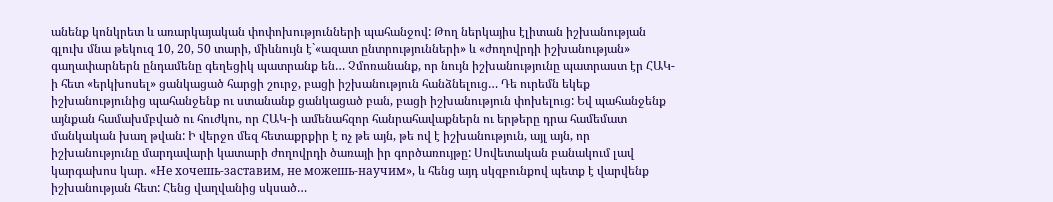անենք կոնկրետ և առարկայական փոփոխությունների պահանջով: Թող ներկայիս էլիտան իշխանության գլուխ մնա թեկուզ 10, 20, 50 տարի, միևնույն է`«ազատ ընտրությունների» և «ժողովրդի իշխանության» գաղափարներն ընդամենը գեղեցիկ պատրանք են… Չմոռանանք, որ նույն իշխանությունը պատրաստ էր ՀԱԿ-ի հետ «երկխոսել» ցանկացած հարցի շուրջ, բացի իշխանություն հանձնելուց… Դե ուրեմն եկեք իշխանությունից պահանջենք ու ստանանք ցանկացած բան, բացի իշխանություն փոխելուց: Եվ պահանջենք այնքան համախմբված ու հուժկու, որ ՀԱԿ-ի ամենահզոր հանրահավաքներն ու երթերը դրա համեմատ մանկական խաղ թվան: Ի վերջո մեզ հետաքրքիր է ոչ թե այն, թե ով է իշխանություն, այլ այն, որ իշխանությունը մարդավարի կատարի ժողովրդի ծառայի իր գործառույթը: Սովետական բանակում լավ կարգախոս կար. «Не хочешь-заставим, не можешь-научим», և հենց այդ սկզբունքով պետք է վարվենք իշխանության հետ: Հենց վաղվանից սկսած…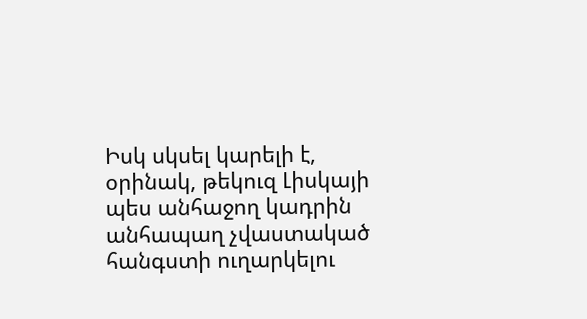Իսկ սկսել կարելի է, օրինակ, թեկուզ Լիսկայի պես անհաջող կադրին անհապաղ չվաստակած հանգստի ուղարկելու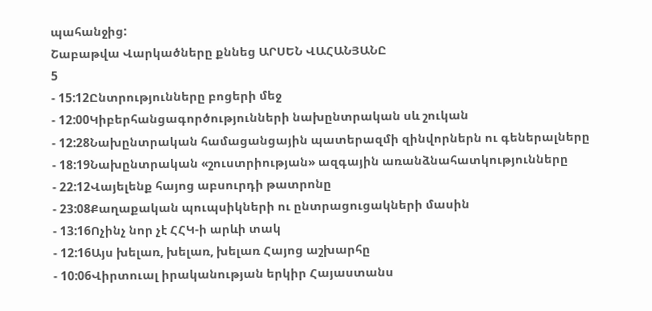պահանջից:
Շաբաթվա Վարկածները քննեց ԱՐՍԵՆ ՎԱՀԱՆՅԱՆԸ
5
- 15:12Ընտրությունները բոցերի մեջ
- 12:00Կիբերհանցագործությունների նախընտրական սև շուկան
- 12:28Նախընտրական համացանցային պատերազմի զինվորներն ու գեներալները
- 18:19Նախընտրական «շուստրիության» ազգային առանձնահատկությունները
- 22:12Վայելենք հայոց աբսուրդի թատրոնը
- 23:08Քաղաքական պուպսիկների ու ընտրացուցակների մասին
- 13:16Ոչինչ նոր չէ ՀՀԿ-ի արևի տակ
- 12:16Այս խելառ, խելառ, խելառ Հայոց աշխարհը
- 10:06Վիրտուալ իրականության երկիր Հայաստանս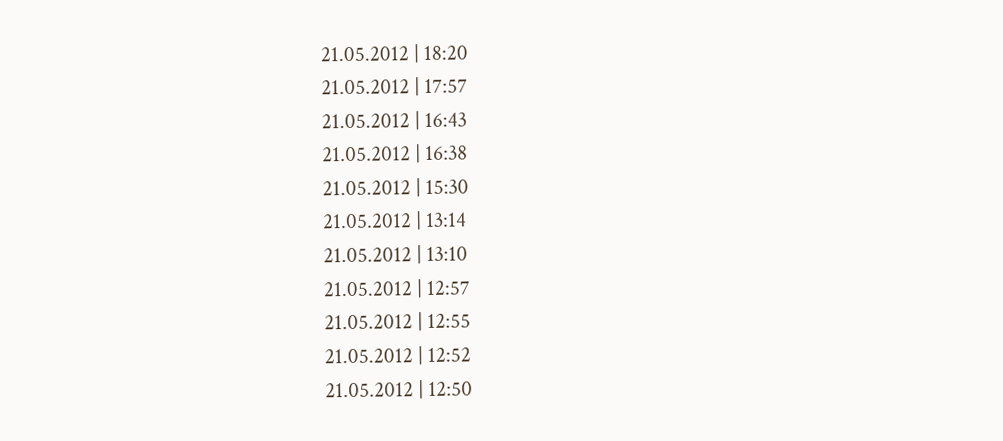21.05.2012 | 18:20
21.05.2012 | 17:57
21.05.2012 | 16:43
21.05.2012 | 16:38
21.05.2012 | 15:30
21.05.2012 | 13:14
21.05.2012 | 13:10
21.05.2012 | 12:57
21.05.2012 | 12:55
21.05.2012 | 12:52
21.05.2012 | 12:50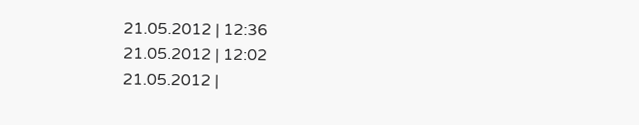21.05.2012 | 12:36
21.05.2012 | 12:02
21.05.2012 |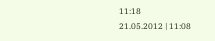11:18
21.05.2012 | 11:08